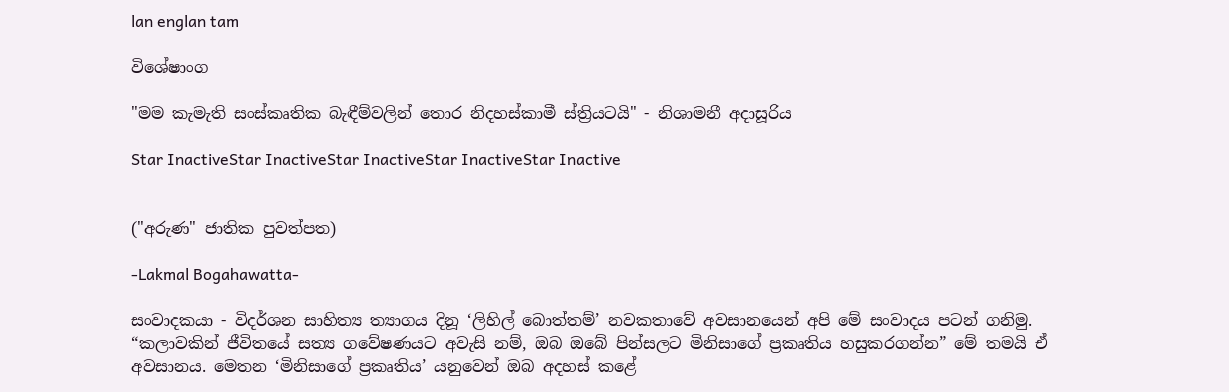lan englan tam

විශේෂාංග

"මම කැමැති සංස්කෘතික බැඳීම්වලින් තොර නිදහස්කාමී ස්ත්‍රියටයි" - නිශාමනී අදාසූරිය

Star InactiveStar InactiveStar InactiveStar InactiveStar Inactive


("අරුණ" ජාතික පුවත්පත)

-Lakmal Bogahawatta-

සංවාදකයා - විදර්ශන සාහිත්‍ය ත්‍යාගය දිනූ ‘ලිහිල් බොත්තම්’ නවකතාවේ අවසානයෙන් අපි මේ සංවාදය පටන් ගනිමු. “කලාවකින් ජීවිතයේ සත්‍ය ගවේෂණයට අවැසි නම්, ඔබ ඔබේ පින්සලට මිනිසාගේ ප්‍රකෘතිය හසුකරගන්න” මේ තමයි ඒ අවසානය. මෙතන ‘මිනිසාගේ ප්‍රකෘතිය’ යනුවෙන් ඔබ අදහස් කළේ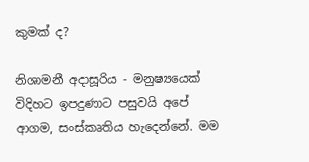කුමක් ද?

නිශාමනී අදාසූරිය - මනුෂ්‍යයෙක් විදිහට ඉපදුණාට පසුවයි අපේ ආගම, සංස්කෘතිය හැදෙන්නේ. මම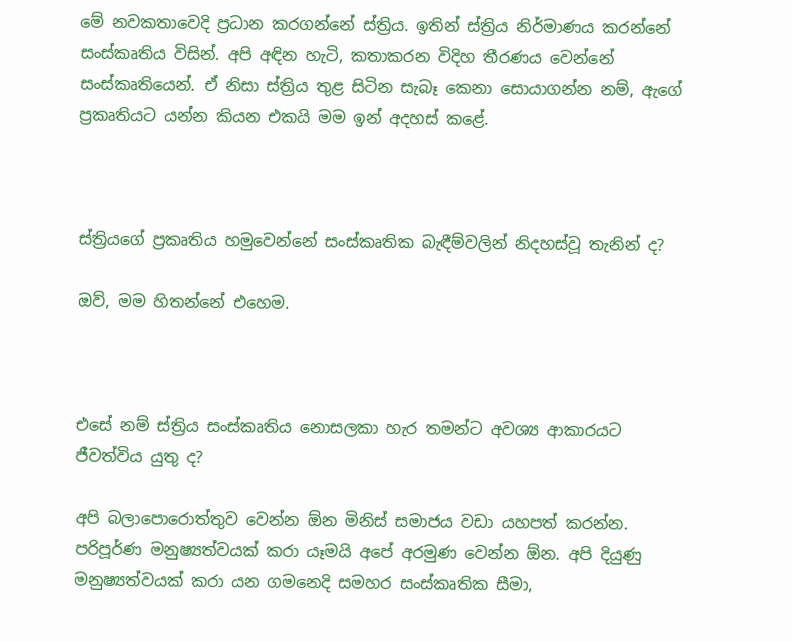මේ නවකතාවෙදි ප්‍රධාන කරගන්නේ ස්ත්‍රිය. ඉතින් ස්ත්‍රිය නිර්මාණය කරන්නේ සංස්කෘතිය විසින්. අපි අඳින හැටි, කතාකරන විදිහ තීරණය වෙන්නේ සංස්කෘතියෙන්. ඒ නිසා ස්ත්‍රිය තුළ සිටින සැබෑ කෙනා සොයාගන්න නම්, ඇගේ ප්‍රකෘතියට යන්න කියන එකයි මම ඉන් අදහස් කළේ.



ස්ත්‍රියගේ ප්‍රකෘතිය හමුවෙන්නේ සංස්කෘතික බැඳීම්වලින් නිදහස්වූ තැනින් ද?

ඔව්, මම හිතන්නේ එහෙම.



එසේ නම් ස්ත්‍රිය සංස්කෘතිය නොසලකා හැර තමන්ට අවශ්‍ය ආකාරයට ජීවත්විය යුතු ද?

අපි බලාපොරොත්තුව වෙන්න ඕන මිනිස් සමාජය වඩා යහපත් කරන්න. පරිපූර්ණ මනුෂ්‍යත්වයක් කරා යෑමයි අපේ අරමුණ වෙන්න ඕන. අපි දියුණු මනුෂ්‍යත්වයක් කරා යන ගමනෙදි සමහර සංස්කෘතික සීමා,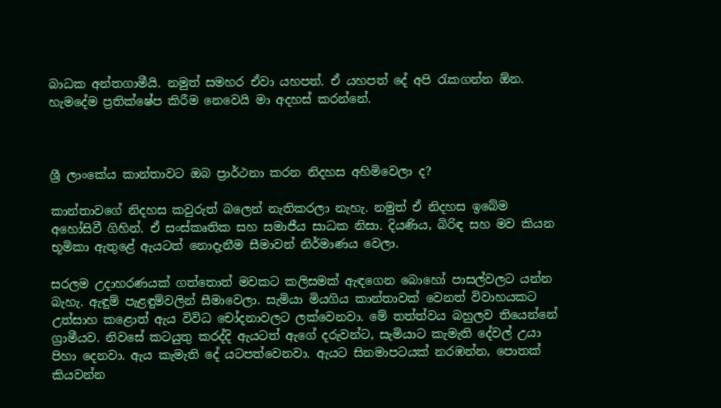බාධක අන්තගාමීයි. නමුත් සමහර ඒවා යහපත්. ඒ යහපත් දේ අපි රැකගන්න ඕන. හැමදේම ප්‍රතික්ෂේප කිරීම නෙවෙයි මා අදහස් කරන්නේ.



ශ්‍රී ලාංකේය කාන්තාවට ඔබ ප්‍රාර්ථනා කරන නිදහස අහිමිවෙලා ද?

කාන්තාවගේ නිදහස කවුරුත් බලෙන් නැතිකරලා නැහැ. නමුත් ඒ නිදහස ඉබේම අහෝසිවී ගිහින්. ඒ සංස්කෘතික සහ සමාජීය සාධක නිසා. දියණිය, බිරිඳ සහ මව කියන භූමිකා ඇතුළේ ඇයටත් නොදැනීම සීමාවන් නිර්මාණය වෙලා.

සරලම උදාහරණයක් ගත්තොත් මවකට කලිසමක් ඇඳගෙන බොහෝ පාසල්වලට යන්න බැහැ. ඇඳුම් පැළඳුම්වලින් සීමාවෙලා. සැමියා මියගිය කාන්තාවක් වෙනත් විවාහයකට උත්සාහ කළොත් ඇය විවිධ චෝදනාවලට ලක්වෙනවා. මේ තත්ත්වය බහුලව තියෙන්නේ ග්‍රාමීයව. නිවසේ කටයුතු කරද්දි ඇයටත් ඇගේ දරුවන්ට, සැමියාට කැමැති දේවල් උයා පිහා දෙනවා. ඇය කැමැති දේ යටපත්වෙනවා. ඇයට සිනමාපටයක් නරඹන්න, පොතක් කියවන්න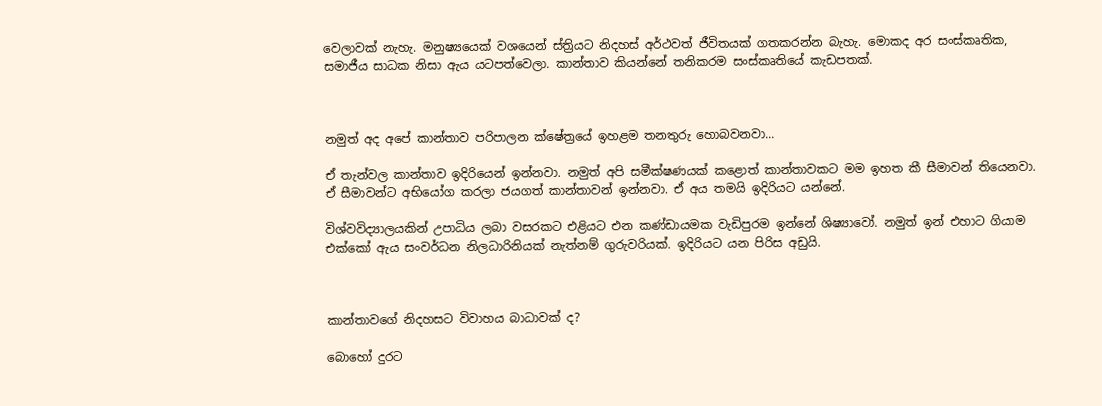වෙලාවක් නැහැ. මනුෂ්‍යයෙක් වශයෙන් ස්ත්‍රියට නිදහස් අර්ථවත් ජීවිතයක් ගතකරන්න බැහැ. මොකද අර සංස්කෘතික, සමාජීය සාධක නිසා ඇය යටපත්වෙලා. කාන්තාව කියන්නේ තනිකරම සංස්කෘතියේ කැඩපතක්.



නමුත් අද අපේ කාන්තාව පරිපාලන ක්ෂේත්‍රයේ ඉහළම තනතුරු හොබවනවා...

ඒ තැන්වල කාන්තාව ඉදිරියෙන් ඉන්නවා. නමුත් අපි සමීක්ෂණයක් කළොත් කාන්තාවකට මම ඉහත කී සීමාවන් තියෙනවා. ඒ සීමාවන්ට අභියෝග කරලා ජයගත් කාන්තාවන් ඉන්නවා. ඒ අය තමයි ඉදිරියට යන්නේ.

විශ්වවිද්‍යාලයකින් උපාධිය ලබා වසරකට එළියට එන කණ්ඩායමක වැඩිපුරම ඉන්නේ ශිෂ්‍යාවෝ. නමුත් ඉන් එහාට ගියාම එක්කෝ ඇය සංවර්ධන නිලධාරිනියක් නැත්නම් ගුරුවරියක්. ඉදිරියට යන පිරිස අඩුයි.



කාන්තාවගේ නිදහසට විවාහය බාධාවක් ද?

බොහෝ දුරට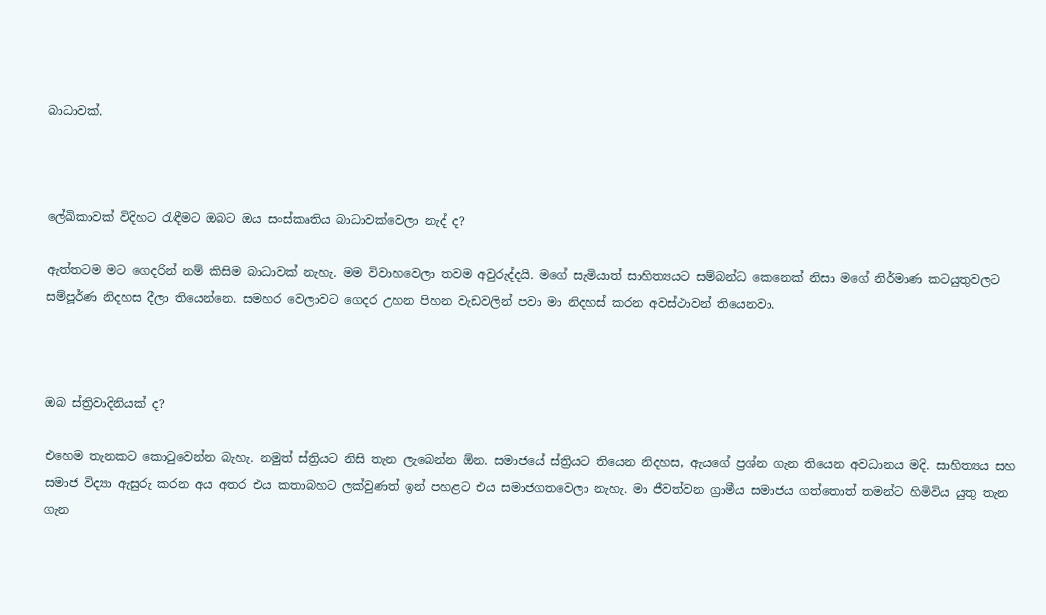බාධාවක්.



ලේඛිකාවක් විදිහට රැඳීමට ඔබට ඔය සංස්කෘතිය බාධාවක්වෙලා නැද් ද?

ඇත්තටම මට ගෙදරින් නම් කිසිම බාධාවක් නැහැ. මම විවාහවෙලා තවම අවුරුද්දයි. මගේ සැමියාත් සාහිත්‍යයට සම්බන්ධ කෙනෙක් නිසා මගේ නිර්මාණ කටයුතුවලට සම්පූර්ණ නිදහස දීලා තියෙන්නෙ. සමහර වෙලාවට ගෙදර උහන පිහන වැඩවලින් පවා මා නිදහස් කරන අවස්ථාවන් තියෙනවා.



ඔබ ස්ත්‍රිවාදිනියක් ද?

එහෙම තැනකට කොටුවෙන්න බැහැ. නමුත් ස්ත්‍රියට නිසි තැන ලැබෙන්න ඕන. සමාජයේ ස්ත්‍රියට තියෙන නිදහස, ඇයගේ ප්‍රශ්න ගැන තියෙන අවධානය මදි. සාහිත්‍යය සහ සමාජ විද්‍යා ඇසුරු කරන අය අතර එය කතාබහට ලක්වුණත් ඉන් පහළට එය සමාජගතවෙලා නැහැ. මා ජීවත්වන ග්‍රාමීය සමාජය ගත්තොත් තමන්ට හිමිවිය යුතු තැන ගැන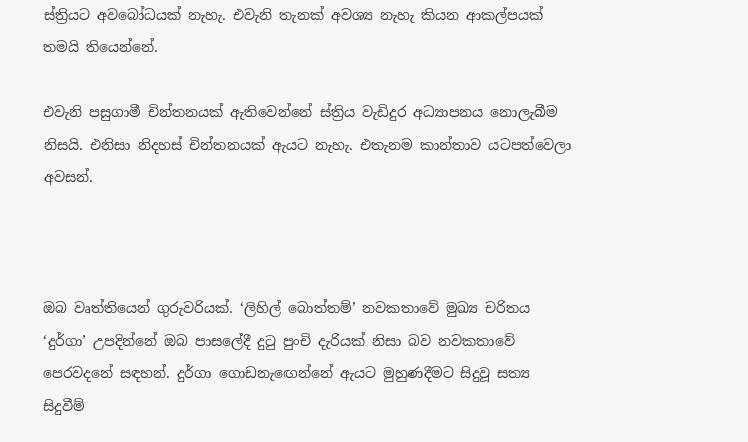ස්ත්‍රියට අවබෝධයක් නැහැ. එවැනි තැනක් අවශ්‍ය නැහැ කියන ආකල්පයක් තමයි තියෙන්නේ.

එවැනි පසුගාමී චින්තනයක් ඇතිවෙන්නේ ස්ත්‍රිය වැඩිදුර අධ්‍යාපනය නොලැබීම නිසයි. එනිසා නිදහස් චින්තනයක් ඇයට නැහැ. එතැනම කාන්තාව යටපත්වෙලා අවසන්.



ඔබ වෘත්තියෙන් ගුරුවරියක්. ‘ලිහිල් බොත්තම්’ නවකතාවේ මුඛ්‍ය චරිතය ‘දුර්ගා’ උපදින්නේ ඔබ පාසලේදී දුටු පුංචි දැරියක් නිසා බව නවකතාවේ පෙරවදනේ සඳහන්. දුර්ගා ගොඩනැඟෙන්නේ ඇයට මුහුණදීමට සිදුවූ සත්‍ය සිදුවීම්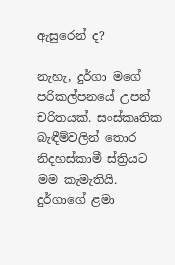ඇසුරෙන් ද?

නැහැ, දුර්ගා මගේ පරිකල්පනයේ උපන් චරිතයක්. සංස්කෘතික බැඳීම්වලින් තොර නිදහස්කාමී ස්ත්‍රියට මම කැමැතියි. දුර්ගාගේ ළමා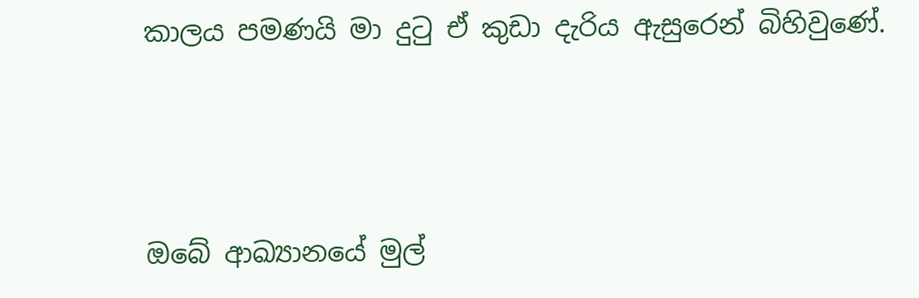කාලය පමණයි මා දුටු ඒ කුඩා දැරිය ඇසුරෙන් බිහිවුණේ.



ඔබේ ආඛ්‍යානයේ මුල්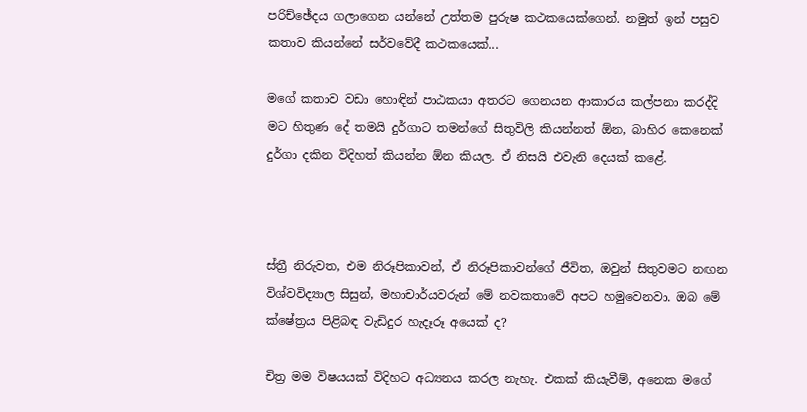පරිච්ඡේදය ගලාගෙන යන්නේ උත්තම පුරුෂ කථකයෙක්ගෙන්. නමුත් ඉන් පසුව කතාව කියන්නේ සර්වවේදී කථකයෙක්...

මගේ කතාව වඩා හොඳින් පාඨකයා අතරට ගෙනයන ආකාරය කල්පනා කරද්දි මට හිතුණ දේ තමයි දුර්ගාට තමන්ගේ සිතුවිලි කියන්නත් ඕන, බාහිර කෙනෙක් දුර්ගා දකින විදිහත් කියන්න ඕන කියල. ඒ නිසයි එවැනි දෙයක් කළේ.



ස්ත්‍රී නිරුවත, එම නිරූපිකාවන්, ඒ නිරූපිකාවන්ගේ ජීවිත, ඔවුන් සිතුවමට නඟන විශ්වවිද්‍යාල සිසුන්, මහාචාර්යවරුන් මේ නවකතාවේ අපට හමුවෙනවා. ඔබ මේ ක්ෂේත්‍රය පිළිබඳ වැඩිදුර හැදෑරූ අයෙක් ද?

චිත්‍ර මම විෂයයක් විදිහට අධ්‍යනය කරල නැහැ. එකක් කියැවීම්, අනෙක මගේ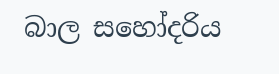බාල සහෝදරිය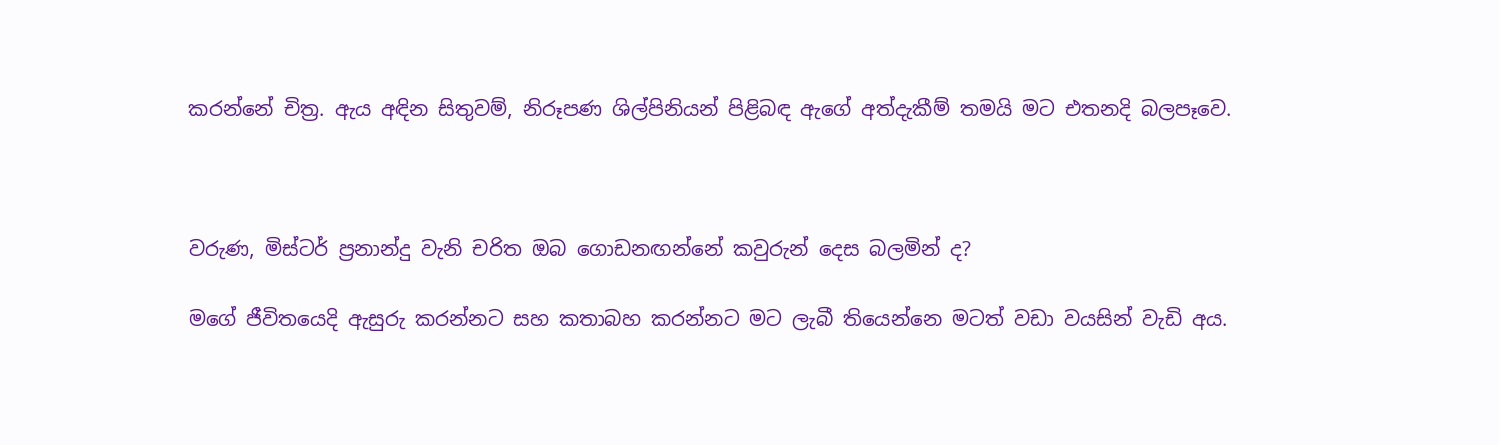කරන්නේ චිත්‍ර. ඇය අඳින සිතුවම්, නිරූපණ ශිල්පිනියන් පිළිබඳ ඇගේ අත්දැකීම් තමයි මට එතනදි බලපෑවෙ.



වරුණ, මිස්ටර් ප්‍රනාන්දු වැනි චරිත ඔබ ගොඩනඟන්නේ කවුරුන් දෙස බලමින් ද?

මගේ ජීවිතයෙදි ඇසුරු කරන්නට සහ කතාබහ කරන්නට මට ලැබී තියෙන්නෙ මටත් වඩා වයසින් වැඩි අය.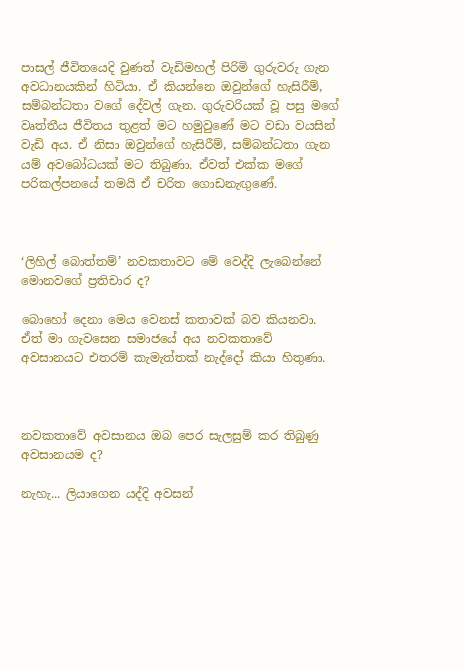පාසල් ජීවිතයෙදි වුණත් වැඩිමහල් පිරිමි ගුරුවරු ගැන අවධානයකින් හිටියා. ඒ කියන්නෙ ඔවුන්ගේ හැසිරීම්, සම්බන්ධතා වගේ දේවල් ගැන. ගුරුවරියක් වූ පසු මගේ වෘත්තීය ජීවිතය තුළත් මට හමුවුණේ මට වඩා වයසින් වැඩි අය. ඒ නිසා ඔවුන්ගේ හැසිරීම්, සම්බන්ධතා ගැන යම් අවබෝධයක් මට තිබුණා. ඒවත් එක්ක මගේ පරිකල්පනයේ තමයි ඒ චරිත ගොඩනැඟුණේ.



‘ලිහිල් බොත්තම්’ නවකතාවට මේ වෙද්දි ලැබෙන්නේ මොනවගේ ප්‍රතිචාර ද?

බොහෝ දෙනා මෙය වෙනස් කතාවක් බව කියනවා. ඒත් මා ගැවසෙන සමාජයේ අය නවකතාවේ අවසානයට එතරම් කැමැත්තක් නැද්දෝ කියා හිතුණා.



නවකතාවේ අවසානය ඔබ පෙර සැලසුම් කර තිබුණු අවසානයම ද?

නැහැ... ලියාගෙන යද්දි අවසන්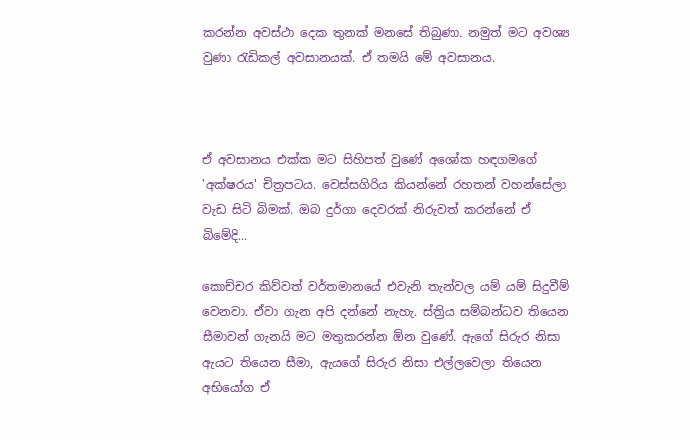කරන්න අවස්ථා දෙක තුනක් මනසේ තිබුණා. නමුත් මට අවශ්‍ය වුණා රැඩිකල් අවසානයක්. ඒ තමයි මේ අවසානය.



ඒ අවසානය එක්ක මට සිහිපත් වුණේ අශෝක හඳගමගේ 'අක්ෂරය' චිත්‍රපටය. වෙස්සගිරිය කියන්නේ රහතන් වහන්සේලා වැඩ සිටි බිමක්. ඔබ දුර්ගා දෙවරක් නිරුවත් කරන්නේ ඒ බිමේදි...

කොච්චර කිව්වත් වර්තමානයේ එවැනි තැන්වල යම් යම් සිදුවීම් වෙනවා. ඒවා ගැන අපි දන්නේ නැහැ. ස්ත්‍රිය සම්බන්ධව තියෙන සීමාවන් ගැනයි මට මතුකරන්න ඕන වුණේ. ඇගේ සිරුර නිසා ඇයට තියෙන සීමා, ඇයගේ සිරුර නිසා එල්ලවෙලා තියෙන අභියෝග ඒ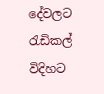දේවලට රැඩිකල් විදිහට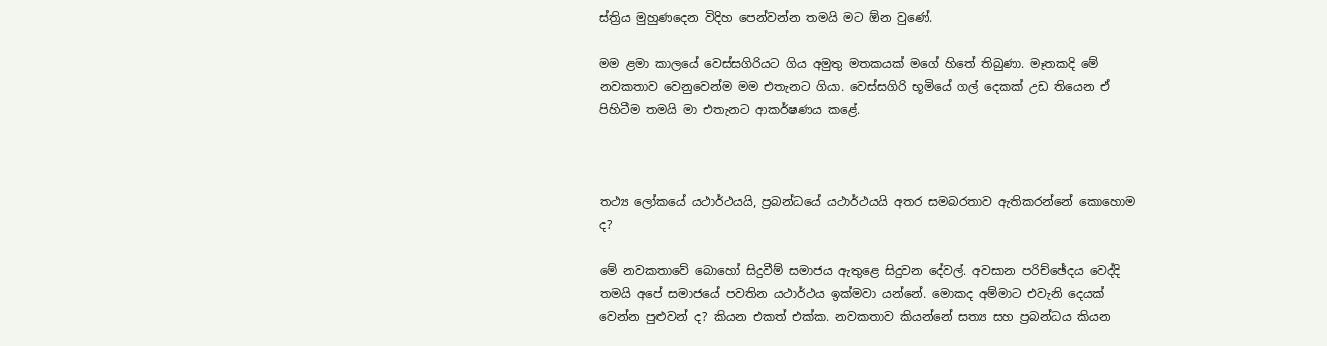ස්ත්‍රිය මුහුණදෙන විදිහ පෙන්වන්න තමයි මට ඕන වුණේ.

මම ළමා කාලයේ වෙස්සගිරියට ගිය අමුතු මතකයක් මගේ හිතේ තිබුණා. මෑතකදි මේ නවකතාව වෙනුවෙන්ම මම එතැනට ගියා. වෙස්සගිරි භූමියේ ගල් දෙකක් උඩ තියෙන ඒ පිහිටීම තමයි මා එතැනට ආකර්ෂණය කළේ.



තථ්‍ය ලෝකයේ යථාර්ථයයි, ප්‍රබන්ධයේ යථාර්ථයයි අතර සමබරතාව ඇතිකරන්නේ කොහොම ද?

මේ නවකතාවේ බොහෝ සිදුවීම් සමාජය ඇතුළෙ සිදුවන දේවල්. අවසාන පරිච්ඡේදය වෙද්දි තමයි අපේ සමාජයේ පවතින යථාර්ථය ඉක්මවා යන්නේ. මොකද අම්මාට එවැනි දෙයක් වෙන්න පුළුවන් ද? කියන එකත් එක්ක. නවකතාව කියන්නේ සත්‍ය සහ ප්‍රබන්ධය කියන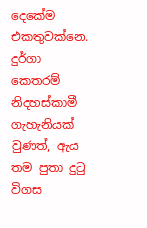දෙකේම එකතුවක්නෙ. දුර්ගා කෙතරම් නිදහස්කාමී ගැහැනියක් වුණත්, ඇය තම පුතා දුටු විගස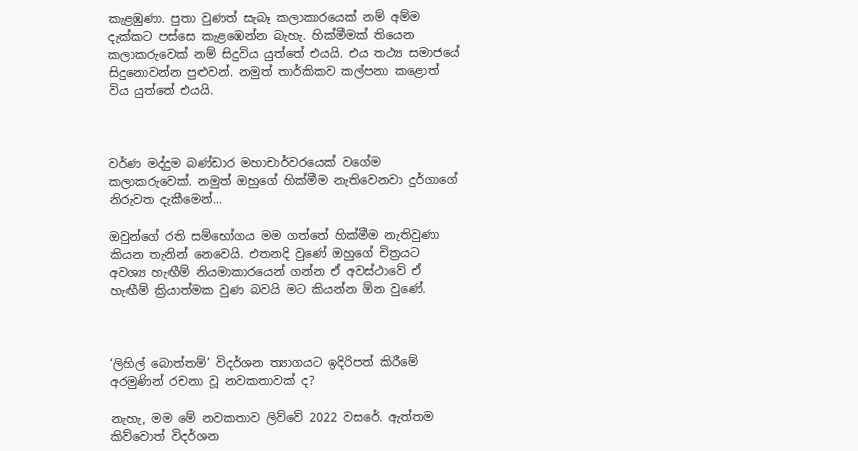කැළඹුණා. පුතා වුණත් සැබෑ කලාකාරයෙක් නම් අම්ම දැක්කට පස්සෙ කැළඹෙන්න බැහැ. හික්මීමක් තියෙන කලාකරුවෙක් නම් සිදුවිය යුත්තේ එයයි. එය තථ්‍ය සමාජයේ සිදුනොවන්න පුළුවන්. නමුත් තාර්කිකව කල්පනා කළොත් විය යුත්තේ එයයි.



වර්ණ මද්දුම බණ්ඩාර මහාචාර්වරයෙක් වගේම කලාකරුවෙක්. නමුත් ඔහුගේ හික්මීම නැතිවෙනවා දුර්ගාගේ නිරුවත දැකීමෙන්...

ඔවුන්ගේ රති සම්භෝගය මම ගත්තේ හික්මීම නැතිවුණා කියන තැනින් නෙවෙයි. එතනදි වුණේ ඔහුගේ චිත්‍රයට අවශ්‍ය හැඟීම් නියමාකාරයෙන් ගන්න ඒ අවස්ථාවේ ඒ හැඟීම් ක්‍රියාත්මක වුණ බවයි මට කියන්න ඕන වුණේ.



‘ලිහිල් බොත්තම්’ විදර්ශන ත්‍යාගයට ඉදිරිපත් කිරීමේ අරමුණින් රචනා වූ නවකතාවක් ද?

නැහැ, මම මේ නවකතාව ලිව්වේ 2022 වසරේ. ඇත්තම කිව්වොත් විදර්ශන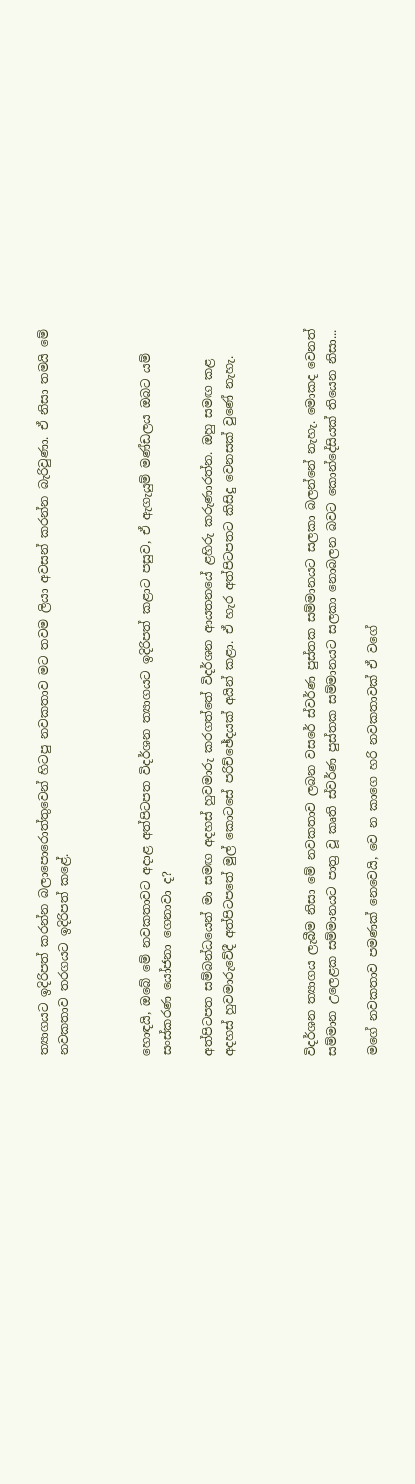ත්‍යාගයට ඉදිරිපත් කරන්න බලාපොරොත්තුවෙන් හිටපු නවකතාව මට තවම ලියා අවසන් කරන්න බැරිවුණා. ඒ නිසා තමයි මේ නවකතාව තරගයට ඉදිරිපත් කළේ.



හොඳයි, ඔබේ මේ නවකතාවට අදාළ අත්පිටපත විදර්ශන ත්‍යාගයට ඉදිරිපත් කළාට පසුව, ඒ ඇගැයුම් මණ්ඩලය ඔබට යම් සංස්කරණ යෝජනා ගෙනාවා ද?

අත්පිටපත සම්බන්ධයෙන් මා සමඟ අදහස් හුවමාරු කරගත්තේ විදර්ශන ආයතනයේ ළහිරු කරුණාරත්න. ඔහු සමඟ කළ අදහස් හුවමාරුවේදී අත්පිටපතේ මුල් කොටසේ පරිච්ඡේදයක් අයින් කළා. ඒ හැර අත්පිටපතට කිසිදු වෙනසක් වුණේ නැහැ.



විදර්ශන ත්‍යාගය ලැබීම නිසා මේ නවකතාව ලබන වසරේ ස්වර්ණ පුස්තක සම්මානයට සලකා බලන්නේ නැහැ. මොකද වෙනත් සම්මාන උලෙළක සම්මානයට පාත්‍ර වූ කෘති ස්වර්ණ පුස්තක සම්මානයට සලකා නොබලන බවට කොන්දේසියක් තියෙන නිසා...

මගේ නවකතාව පමණක් නෙවෙයි, වෙ න කාගෙ හරි නවකතාවක් ඒ වගේ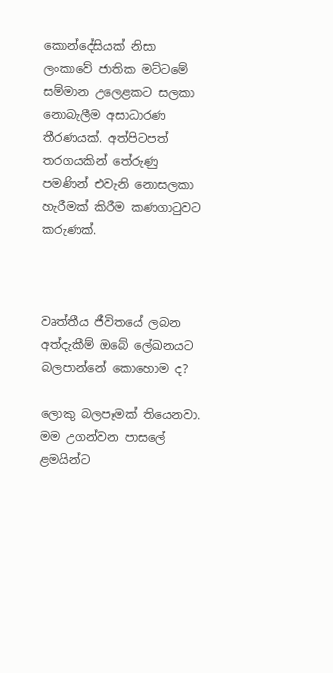කොන්දේසියක් නිසා ලංකාවේ ජාතික මට්ටමේ සම්මාන උලෙළකට සලකා නොබැලීම අසාධාරණ තීරණයක්. අත්පිටපත් තරගයකින් තේරුණු පමණින් එවැනි නොසලකා හැරීමක් කිරීම කණගාටුවට කරුණක්.



වෘත්තීය ජීවිතයේ ලබන අත්දැකීම් ඔබේ ලේඛනයට බලපාන්නේ කොහොම ද?

ලොකු බලපෑමක් තියෙනවා. මම උගන්වන පාසලේ ළමයින්ට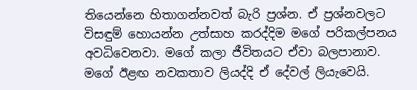තියෙන්නෙ හිතාගන්නවත් බැරි ප්‍රශ්න. ඒ ප්‍රශ්නවලට විසඳුම් හොයන්න උත්සාහ කරද්දිම මගේ පරිකල්පනය අවධිවෙනවා. මගේ කලා ජීවිතයට ඒවා බලපානාව. මගේ ඊළඟ නවකතාව ලියද්දි ඒ දේවල් ලියැවෙයි.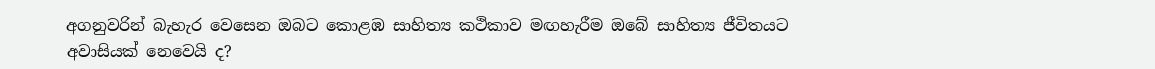අගනුවරින් බැහැර වෙසෙන ඔබට කොළඹ සාහිත්‍ය කථිකාව මඟහැරීම ඔබේ සාහිත්‍ය ජීවිතයට අවාසියක් නෙවෙයි ද?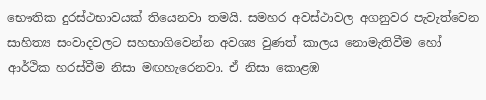භෞතික දුරස්ථභාවයක් තියෙනවා තමයි. සමහර අවස්ථාවල අගනුවර පැවැත්වෙන සාහිත්‍ය සංවාදවලට සහභාගිවෙන්න අවශ්‍ය වුණත් කාලය නොමැතිවීම හෝ ආර්ථික හරස්වීම නිසා මඟහැරෙනවා. ඒ නිසා කොළඹ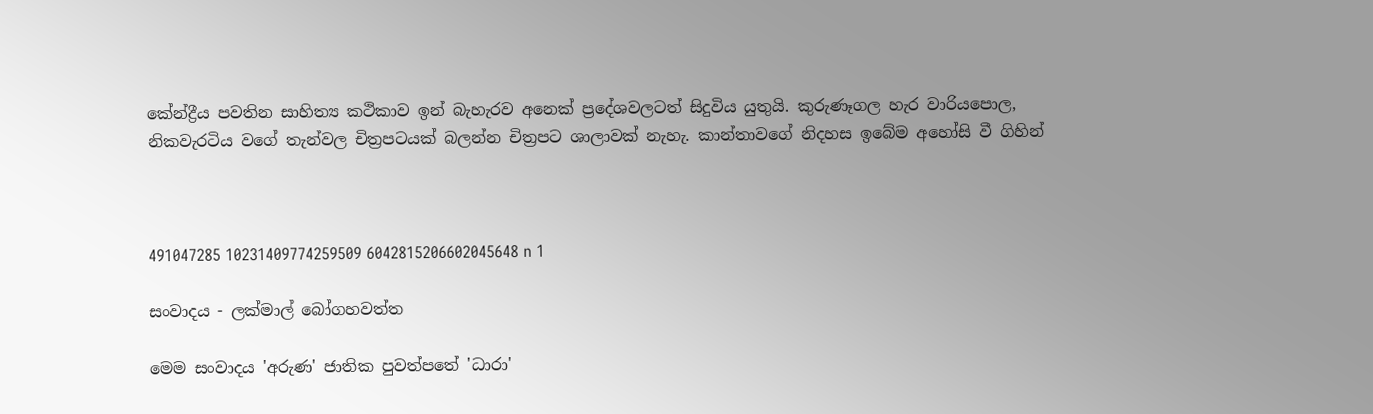කේන්ද්‍රීය පවතින සාහිත්‍ය කථිකාව ඉන් බැහැරව අනෙක් ප්‍රදේශවලටත් සිදුවිය යුතුයි. කුරුණෑගල හැර වාරියපොල, නිකවැරටිය වගේ තැන්වල චිත්‍රපටයක් බලන්න චිත්‍රපට ශාලාවක් නැහැ. කාන්තාවගේ නිදහස ඉබේම අහෝසි වී ගිහින්



491047285 10231409774259509 6042815206602045648 n 1

සංවාදය - ලක්මාල් බෝගහවත්ත

මෙම සංවාදය 'අරුණ' ජාතික පුවත්පතේ 'ධාරා'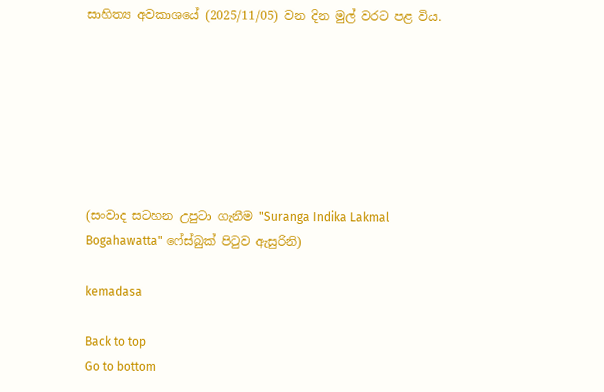සාහිත්‍ය අවකාශයේ (2025/11/05) වන දින මුල් වරට පළ විය.







(සංවාද සටහන උපුටා ගැනීම "Suranga Indika Lakmal Bogahawatta" ෆේස්බුක් පිටුව ඇසුරිනි)

kemadasa

Back to top
Go to bottom